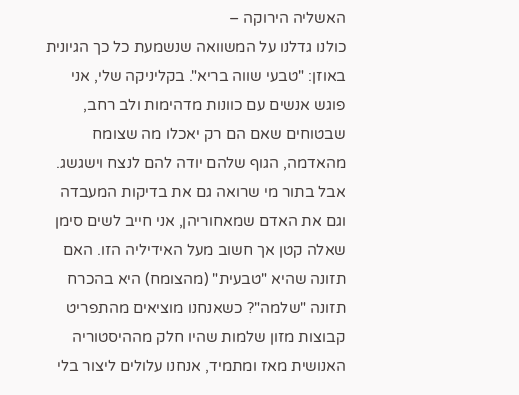האשליה הירוקה –
כולנו גדלנו על המשוואה שנשמעת כל כך הגיונית באוזן: "טבעי שווה בריא". בקליניקה שלי, אני פוגש אנשים עם כוונות מדהימות ולב רחב, שבטוחים שאם הם רק יאכלו מה שצומח מהאדמה, הגוף שלהם יודה להם לנצח וישגשג. אבל בתור מי שרואה גם את בדיקות המעבדה וגם את האדם שמאחוריהן, אני חייב לשים סימן שאלה קטן אך חשוב מעל האידיליה הזו. האם תזונה שהיא "טבעית" (מהצומח) היא בהכרח תזונה "שלמה"? כשאנחנו מוציאים מהתפריט קבוצות מזון שלמות שהיו חלק מההיסטוריה האנושית מאז ומתמיד, אנחנו עלולים ליצור בלי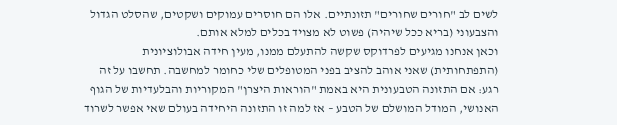לשים לב "חורים שחורים" תזונתיים. אלו הם חוסרים עמוקים ושקטים, שהסלט הגדול והצבעוני (בריא ככל שיהיה) פשוט לא מצויד בכלים למלא אותם.
וכאן אנחנו מגיעים לפרדוקס שקשה להתעלם ממנו, מעין חידה אבולוציונית (התפתחותית) שאני אוהב להציב בפני המטופלים שלי כחומר למחשבה. תחשבו על זה רגע: אם התזונה הטבעונית היא באמת "הוראות היצרן" המקוריות והבלעדיות של הגוף האנושי, המודל המושלם של הטבע – אז למה זו התזונה היחידה בעולם שאי אפשר לשרוד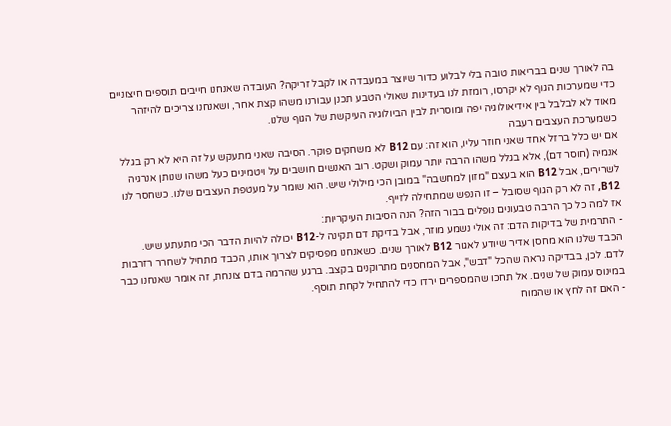בה לאורך שנים בבריאות טובה בלי לבלוע כדור שיוצר במעבדה או לקבל זריקה? העובדה שאנחנו חייבים תוספים חיצוניים כדי שמערכות הגוף לא יקרסו, רומזת לנו בעדינות שאולי הטבע תכנן עבורנו משהו קצת אחר, ושאנחנו צריכים להיזהר מאוד לא לבלבל בין אידיאולוגיה יפה ומוסרית לבין הביולוגיה העיקשת של הגוף שלנו.
כשמערכת העצבים רעבה
אם יש כלל ברזל אחד שאני חוזר עליו, הוא זה: עם B12 לא משחקים פוקר. הסיבה שאני מתעקש על זה היא לא רק בגלל אנמיה (חוסר דם), אלא בגלל משהו הרבה יותר עמוק ושקט. רוב האנשים חושבים על ויטמינים כעל משהו שנותן אנרגיה לשרירים, אבל B12 הוא בעצם "מזון למחשבה" במובן הכי מילולי שיש. הוא שומר על מעטפת העצבים שלנו. כשחסר לנו B12, זה לא רק הגוף שסובל – זו הנפש שמתחילה לזייף.
אז למה כל כך הרבה טבעונים נופלים בבור הזה? הנה הסיבות העיקריות:
- התרמית של בדיקות הדם: זה אולי נשמע מוזר, אבל בדיקת דם תקינה ל-B12 יכולה להיות הדבר הכי מתעתע שיש. הכבד שלנו הוא מחסן אדיר שיודע לאגור B12 לאורך שנים. כשאנחנו מפסיקים לצרוך אותו, הכבד מתחיל לשחרר רזרבות לדם. לכן, בבדיקה נראה שהכל "דבש", אבל המחסנים מתרוקנים בקצב. ברגע שהרמה בדם צונחת, זה אומר שאנחנו כבר במינוס עמוק של שנים. אל תחכו שהמספרים ירדו כדי להתחיל לקחת תוסף.
- האם זה לחץ או שהמוח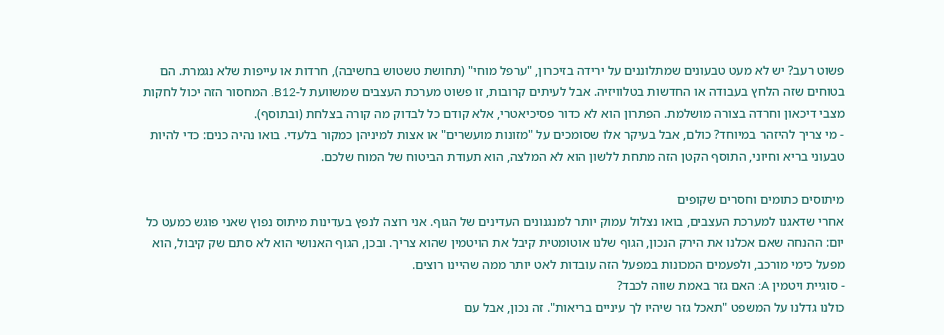פשוט רעב? יש לא מעט טבעונים שמתלוננים על ירידה בזיכרון, "ערפל מוחי" (תחושת טשטוש בחשיבה), חרדות או עייפות שלא נגמרת. הם בטוחים שזה הלחץ בעבודה או החדשות בטלוויזיה. אבל לעיתים קרובות, זו פשוט מערכת העצבים שמשוועת ל-B12. המחסור הזה יכול לחקות מצבי דיכאון וחרדה בצורה מושלמת. הפתרון הוא לא כדור פסיכיאטרי, אלא קודם כל לבדוק מה קורה בצלחת (ובתוסף).
- מי צריך להיזהר במיוחד? כולם, אבל בעיקר אלו שסומכים על "מזונות מועשרים" או אצות למיניהן כמקור בלעדי. בואו נהיה כנים: כדי להיות טבעוני בריא וחיוני, התוסף הקטן הזה מתחת ללשון הוא לא המלצה, הוא תעודת הביטוח של המוח שלכם.

מיתוסים כתומים וחסרים שקופים
אחרי שדאגנו למערכת העצבים, בואו נצלול עמוק יותר למנגנונים העדינים של הגוף. אני רוצה לנפץ בעדינות מיתוס נפוץ שאני פוגש כמעט כל יום: ההנחה שאם אכלנו את הירק הנכון, הגוף שלנו אוטומטית קיבל את הויטמין שהוא צריך. ובכן, הגוף האנושי הוא לא סתם שק קיבול, הוא מפעל כימי מורכב, ולפעמים המכונות במפעל הזה עובדות לאט יותר ממה שהיינו רוצים.
- סוגיית ויטמין A: האם גזר באמת שווה לכבד?
כולנו גדלנו על המשפט "תאכל גזר שיהיו לך עיניים בריאות". זה נכון, אבל עם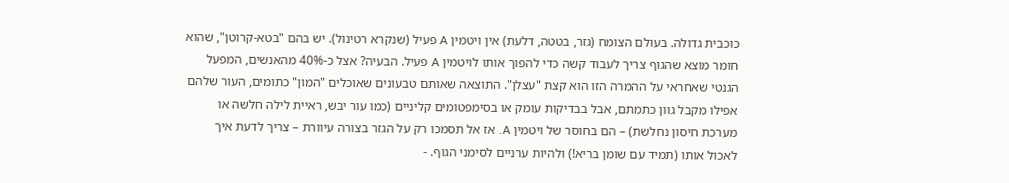כוכבית גדולה. בעולם הצומח (גזר, בטטה, דלעת) אין ויטמין A פעיל (שנקרא רטינול). יש בהם "בטא-קרוטן", שהוא חומר מוצא שהגוף צריך לעבוד קשה כדי להפוך אותו לויטמין A פעיל. הבעיה? אצל כ-40% מהאנשים, המפעל הגנטי שאחראי על ההמרה הזו הוא קצת "עצלן". התוצאה שאותם טבעונים שאוכלים "המון" כתומים, העור שלהם אפילו מקבל גוון כתמתם, אבל בבדיקות עומק או בסימפטומים קליניים (כמו עור יבש, ראיית לילה חלשה או מערכת חיסון נחלשת) – הם בחוסר של ויטמין A. אז אל תסמכו רק על הגזר בצורה עיוורת – צריך לדעת איך לאכול אותו (תמיד עם שומן בריא!) ולהיות ערניים לסימני הגוף. -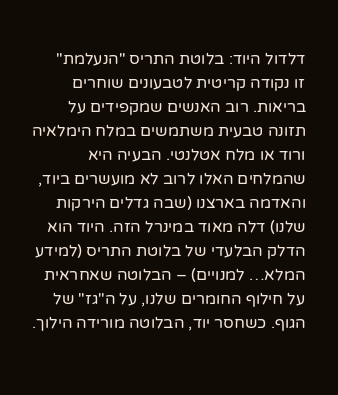דלדול היוד: בלוטת התריס "הנעלמת"
זו נקודה קריטית לטבעונים שוחרים בריאות. רוב האנשים שמקפידים על תזונה טבעית משתמשים במלח הימלאיה ורוד או מלח אטלנטי. הבעיה היא שהמלחים האלו לרוב לא מועשרים ביוד, והאדמה בארצנו (שבה גדלים הירקות שלנו) דלה מאוד במינרל הזה. היוד הוא הדלק הבלעדי של בלוטת התריס (למידע המלא… למנויים) – הבלוטה שאחראית על חילוף החומרים שלנו, על ה"גז" של הגוף. כשחסר יוד, הבלוטה מורידה הילוך.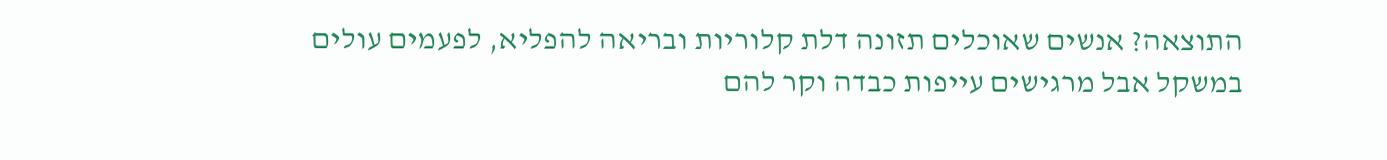התוצאה? אנשים שאוכלים תזונה דלת קלוריות ובריאה להפליא, לפעמים עולים במשקל אבל מרגישים עייפות כבדה וקר להם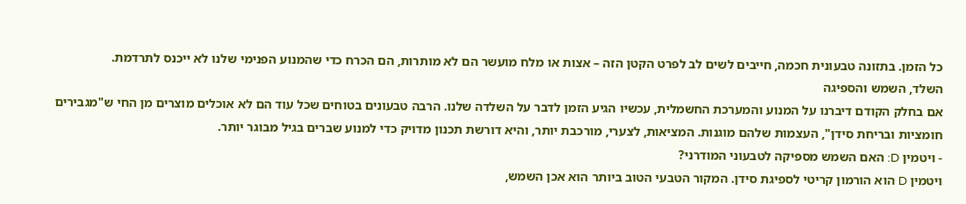כל הזמן. בתזונה טבעונית חכמה, חייבים לשים לב לפרט הקטן הזה – אצות או מלח מועשר הם לא מותרות, הם הכרח כדי שהמנוע הפנימי שלנו לא ייכנס לתרדמת.
השלד, השמש והספיגה
אם בחלק הקודם דיברנו על המנוע והמערכת החשמלית, עכשיו הגיע הזמן לדבר על השלדה שלנו. הרבה טבעונים בטוחים שכל עוד הם לא אוכלים מוצרים מן החי ש"מגבירים חומציות ובריחת סידן", העצמות שלהם מוגנות. המציאות, לצערי, מורכבת יותר, והיא דורשת תכנון מדויק כדי למנוע שברים בגיל מבוגר יותר.
- ויטמין D: האם השמש מספיקה לטבעוני המודרני?
ויטמין D הוא הורמון קריטי לספיגת סידן. המקור הטבעי הטוב ביותר הוא אכן השמש,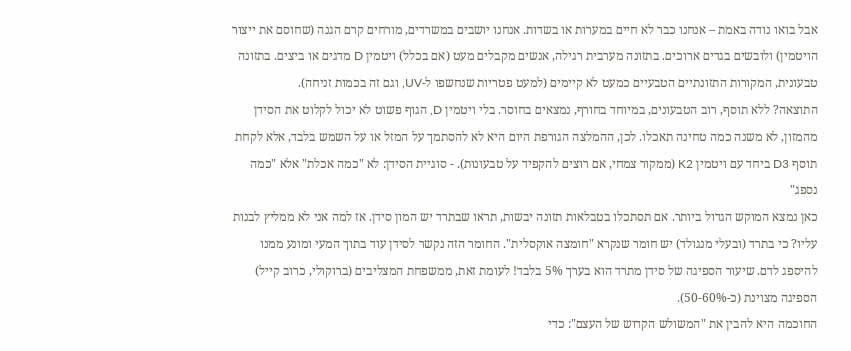אבל בואו נודה באמת – אנחנו כבר לא חיים במערות או בשדות. אנחנו יושבים במשרדים, מורחים קרם הגנה (שחוסם את ייצור הויטמין) ולובשים בגדים ארוכים. בתזונה מערבית רגילה, אנשים מקבלים מעט (אם בכלל) ויטמין D מדגים או ביצים. בתזונה טבעונית, המקורות התזונתיים הטבעיים כמעט לא קיימים (למעט פטריות שנחשפו ל-UV, וגם זה בכמות זניחה).
התוצאה? ללא תוסף, רוב הטבעונים, במיוחד בחורף, נמצאים בחוסר. בלי ויטמין D, הגוף פשוט לא יכול לקלוט את הסידן מהמזון, לא משנה כמה טחינה תאכלו. לכן, ההמלצה הגורפת היום היא לא להסתמך על המזל או על השמש בלבד, אלא לקחת תוסף D3 ביחד עם ויטמין K2 (ממקור צמחי, אם רוצים להקפיד על טבעונות). - סוגיית הסידן: לא "כמה אכלת" אלא "כמה נספג"
כאן נמצא המוקש הגדול ביותר. אם תסתכלו בטבלאות תזונה יבשות, תראו שבתרד יש המון סידן. אז למה אני לא ממליץ לבנות עליו? כי בתרד (ובעלי מנגולד) יש חומר שנקרא "חומצה אוקסלית". החומר הזה נקשר לסידן עוד בתוך המעי ומונע ממנו להיספג לדם. שיעור הספיגה של סידן מתרד הוא בערך 5% בלבד! לעומת זאת, ממשפחת המצליבים (ברוקולי, כרוב קייל) הספיגה מצוינת (כ-50-60%).
החוכמה היא להבין את "המשולש הקדוש של העצם": כדי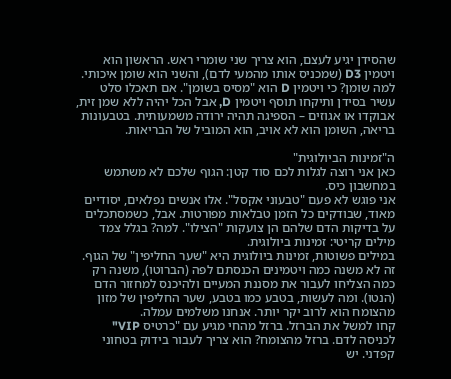שהסידן יגיע לעצם, הוא צריך שני שומרי ראש. הראשון הוא ויטמין D3 (שמכניס אותו מהמעי לדם), והשני הוא שומן איכותי. למה שומן? כי ויטמין D הוא "מסיס בשומן". אם תאכלו סלט עשיר בסידן ותיקחו תוסף ויטמין D, אבל הכל יהיה ללא שמן זית, אבוקדו או אגוזים – הספיגה תהיה ירודה משמעותית. בטבעונות בריאה, השומן הוא לא אויב, הוא המוביל של הבריאות.

ה"זמינות הביולוגית"
כאן אני רוצה לגלות לכם סוד קטן: הגוף שלכם לא משתמש במחשבון כיס.
אני פוגש לא פעם "טבעוני אקסל". אלו אנשים נפלאים, יסודיים מאוד, שבודקים כל הזמן טבלאות מפורטות. אבל, כשמסתכלים על בדיקות הדם שלהם הן צועקות "הצילו". למה? בגלל צמד מילים קריטי: זמינות ביולוגית.
במילים פשוטות, זמינות ביולוגית היא "שער החליפין" של הגוף. זה לא משנה כמה ויטמינים הכנסתם לפה (הברוטו), משנה רק כמה הצליחו לעבור את מסננת המעיים ולהיכנס למחזור הדם (הנטו). ומה לעשות, בטבע כמו בטבע, שער החליפין של מזון מהצומח הוא לרוב יקר יותר. אנחנו משלמים עמלה.
קחו למשל את הברזל. ברזל מהחי מגיע עם "כרטיס VIP" לכניסה לדם. ברזל מהצומח? הוא צריך לעבור בידוק בטחוני קפדני. יש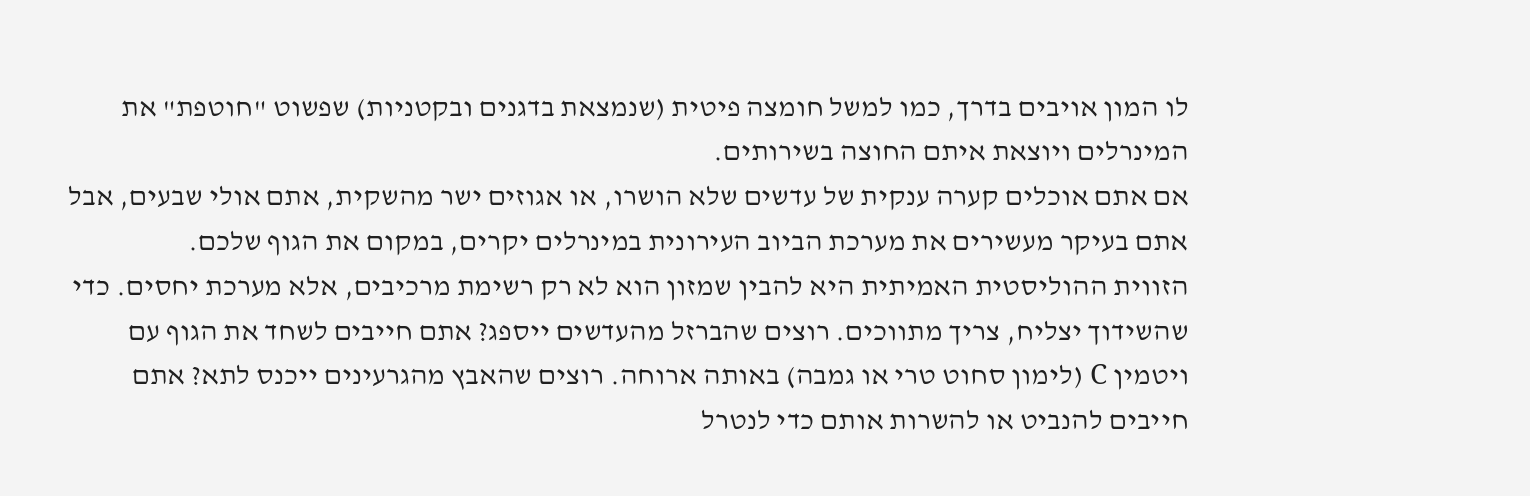לו המון אויבים בדרך, כמו למשל חומצה פיטית (שנמצאת בדגנים ובקטניות) שפשוט "חוטפת" את המינרלים ויוצאת איתם החוצה בשירותים.
אם אתם אוכלים קערה ענקית של עדשים שלא הושרו, או אגוזים ישר מהשקית, אתם אולי שבעים, אבל אתם בעיקר מעשירים את מערכת הביוב העירונית במינרלים יקרים, במקום את הגוף שלכם.
הזווית ההוליסטית האמיתית היא להבין שמזון הוא לא רק רשימת מרכיבים, אלא מערכת יחסים. כדי שהשידוך יצליח, צריך מתווכים. רוצים שהברזל מהעדשים ייספג? אתם חייבים לשחד את הגוף עם ויטמין C (לימון סחוט טרי או גמבה) באותה ארוחה. רוצים שהאבץ מהגרעינים ייכנס לתא? אתם חייבים להנביט או להשרות אותם כדי לנטרל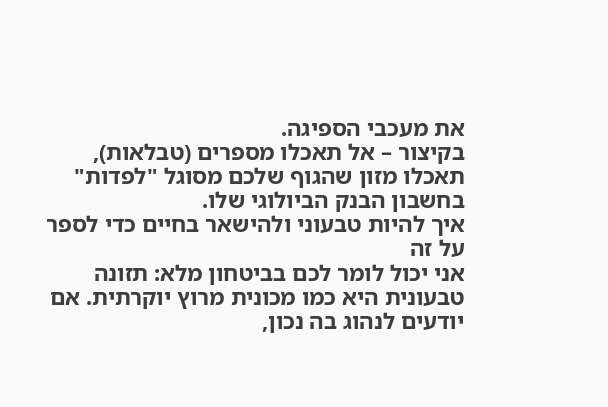את מעכבי הספיגה.
בקיצור – אל תאכלו מספרים (טבלאות), תאכלו מזון שהגוף שלכם מסוגל "לפדות" בחשבון הבנק הביולוגי שלו.
איך להיות טבעוני ולהישאר בחיים כדי לספר על זה
אני יכול לומר לכם בביטחון מלא: תזונה טבעונית היא כמו מכונית מרוץ יוקרתית. אם יודעים לנהוג בה נכון,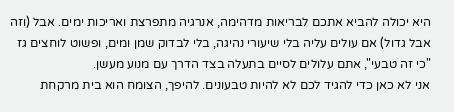היא יכולה להביא אתכם לבריאות מדהימה, אנרגיה מתפרצת ואריכות ימים. אבל (וזה אבל גדול) אם עולים עליה בלי שיעורי נהיגה, בלי לבדוק שמן ומים, ופשוט לוחצים גז "כי זה טבעי", אתם עלולים לסיים בתעלה בצד הדרך עם מנוע מעשן.
אני לא כאן כדי להגיד לכם לא להיות טבעונים. להיפך, הצומח הוא בית מרקחת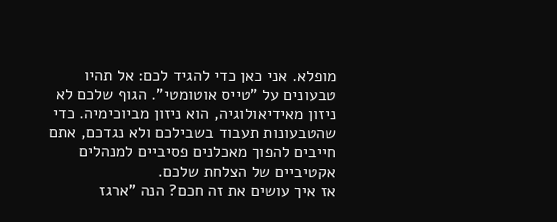מופלא. אני כאן כדי להגיד לכם: אל תהיו טבעונים על "טייס אוטומטי". הגוף שלכם לא ניזון מאידיאולוגיה, הוא ניזון מביוכימיה. כדי שהטבעונות תעבוד בשבילכם ולא נגדכם, אתם חייבים להפוך מאכלנים פסיביים למנהלים אקטיביים של הצלחת שלכם.
אז איך עושים את זה חכם? הנה "ארגז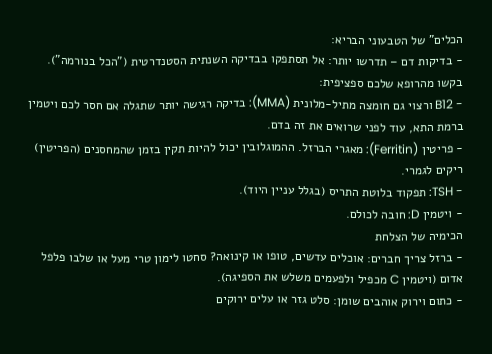הכלים" של הטבעוני הבריא:
- בדיקות דם – תדרשו יותר: אל תסתפקו בבדיקה השנתית הסטנדרטית ("הכל בנורמה"). בקשו מהרופא שלכם ספציפית:
- B12 ורצוי גם חומצה מתיל-מלונית (MMA): בדיקה רגישה יותר שתגלה אם חסר לכם ויטמין ברמת התא, עוד לפני שרואים את זה בדם.
- פריטין (Ferritin): מאגרי הברזל. ההמוגלובין יכול להיות תקין בזמן שהמחסנים (הפריטין) ריקים לגמרי.
- TSH: תפקוד בלוטת התריס (בגלל עניין היוד).
- ויטמין D: חובה לכולם.
הכימיה של הצלחת
- ברזל צריך חברים: אוכלים עדשים, טופו או קינואה? סחטו לימון טרי מעל או שלבו פלפל אדום (ויטמין C מכפיל ולפעמים משלש את הספיגה).
- כתום וירוק אוהבים שומן: סלט גזר או עלים ירוקים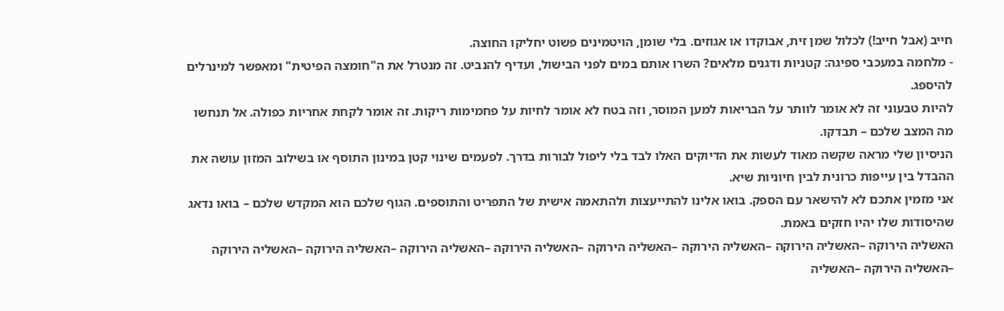חייב (אבל חייב!) לכלול שמן זית, אבוקדו או אגוזים. בלי שומן, הויטמינים פשוט יחליקו החוצה.
- מלחמה במעכבי ספיגה: קטניות ודגנים מלאים? השרו אותם במים לפני הבישול, ועדיף להנביט. זה מנטרל את ה"חומצה הפיטית" ומאפשר למינרלים להיספג.
להיות טבעוני זה לא אומר לוותר על הבריאות למען המוסר, וזה בטח לא אומר לחיות על פחמימות ריקות. זה אומר לקחת אחריות כפולה. אל תנחשו מה המצב שלכם – תבדקו.
הניסיון שלי מראה שקשה מאוד לעשות את הדיוקים האלו לבד בלי ליפול לבורות בדרך. לפעמים שינוי קטן במינון התוסף או בשילוב המזון עושה את ההבדל בין עייפות כרונית לבין חיוניות שיא.
אני מזמין אתכם לא להישאר עם הספק. בואו אלינו להתייעצות ולהתאמה אישית של התפריט והתוספים. הגוף שלכם הוא המקדש שלכם – בואו נדאג שהיסודות שלו יהיו חזקים באמת.
האשליה הירוקה –האשליה הירוקה –האשליה הירוקה –האשליה הירוקה –האשליה הירוקה –האשליה הירוקה –האשליה הירוקה –האשליה הירוקה –האשליה הירוקה –האשליה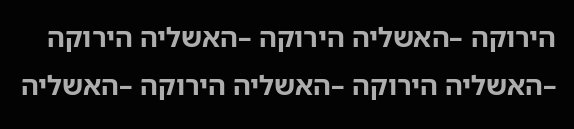הירוקה –האשליה הירוקה –האשליה הירוקה –האשליה הירוקה –האשליה הירוקה –האשליה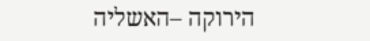הירוקה –האשליה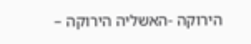הירוקה -האשליה הירוקה –